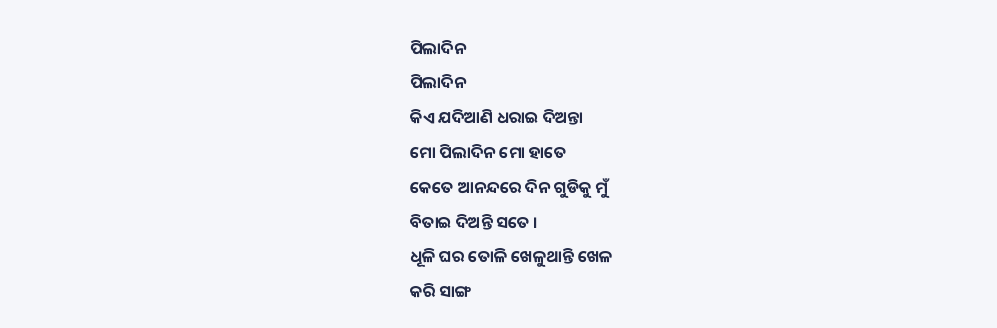ପିଲାଦିନ
ପିଲାଦିନ
କିଏ ଯଦିଆଣି ଧରାଇ ଦିଅନ୍ତା
ମୋ ପିଲାଦିନ ମୋ ହାତେ
କେତେ ଆନନ୍ଦରେ ଦିନ ଗୁଡିକୁ ମୁଁ
ବିତାଇ ଦିଅନ୍ତି ସତେ ।
ଧୂଳି ଘର ତୋଳି ଖେଳୁଥାନ୍ତି ଖେଳ
କରି ସାଙ୍ଗ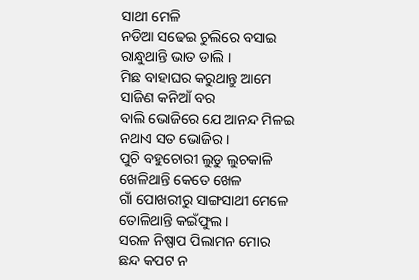ସାଥୀ ମେଳି
ନଡିଆ ସଢେଇ ଚୁଲିରେ ବସାଇ
ରାନ୍ଧୁଥାନ୍ତି ଭାତ ଡାଲି ।
ମିଛ ବାହାଘର କରୁଥାନ୍ତୁ ଆମେ
ସାଜିଣ କନିଆଁ ବର
ବାଲି ଭୋଜିରେ ଯେ ଆନନ୍ଦ ମିଳଇ
ନଥାଏ ସତ ଭୋଜିର ।
ପୁଚି ବହୁଚୋରୀ ଲୁଡୁ ଲୁଚକାଳି
ଖେଳିଥାନ୍ତି କେତେ ଖେଳ
ଗାଁ ପୋଖରୀରୁ ସାଙ୍ଗସାଥୀ ମେଳେ
ତୋଳିଥାନ୍ତି କଇଁଫୁଲ ।
ସରଳ ନିଷ୍ପାପ ପିଲାମନ ମୋର
ଛନ୍ଦ କପଟ ନ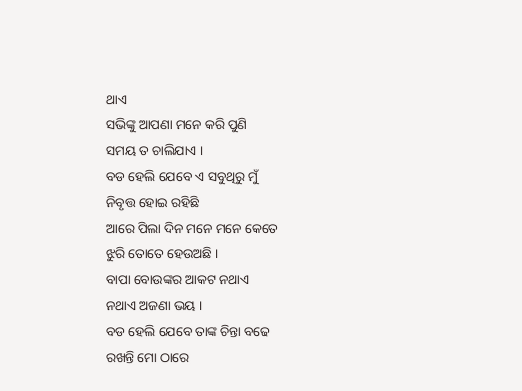ଥାଏ
ସଭିଙ୍କୁ ଆପଣା ମନେ କରି ପୁଣି
ସମୟ ତ ଚାଲିଯାଏ ।
ବଡ ହେଲି ଯେବେ ଏ ସବୁଥିରୁ ମୁଁ
ନିବୃତ୍ତ ହୋଇ ରହିଛି
ଆରେ ପିଲା ଦିନ ମନେ ମନେ କେତେ
ଝୁରି ତୋତେ ହେଉଅଛି ।
ବାପା ବୋଉଙ୍କର ଆକଟ ନଥାଏ
ନଥାଏ ଅଜଣା ଭୟ ।
ବଡ ହେଲି ଯେବେ ତାଙ୍କ ଚିନ୍ତା ବଢେ
ରଖନ୍ତି ମୋ ଠାରେ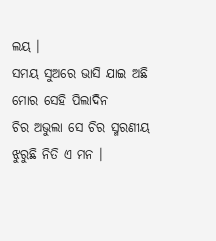ଲୟ ।
ସମୟ ସୁଅରେ ଭାସି ଯାଇ ଅଛି
ମୋର ସେହି ପିଲାଦିନ
ଚିର ଅଭୁଲା ସେ ଚିର ସ୍ମରଣୀୟ
ଝୁରୁଛି ନିତି ଏ ମନ ।